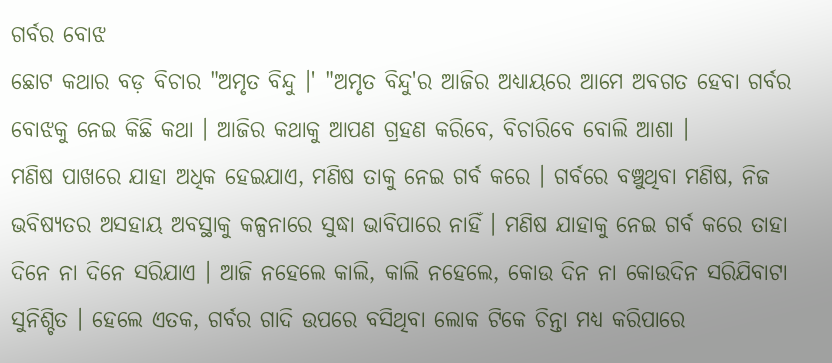ଗର୍ବର ବୋଝ
ଛୋଟ କଥାର ବଡ଼ ବିଚାର "ଅମୃତ ବିନ୍ଦୁ ।' "ଅମୃତ ବିନ୍ଦୁ'ର ଆଜିର ଅଧ୍ୟାୟରେ ଆମେ ଅବଗତ ହେବା ଗର୍ବର ବୋଝକୁ ନେଇ କିଛି କଥା । ଆଜିର କଥାକୁ ଆପଣ ଗ୍ରହଣ କରିବେ, ବିଚାରିବେ ବୋଲି ଆଶା ।
ମଣିଷ ପାଖରେ ଯାହା ଅଧିକ ହେଇଯାଏ, ମଣିଷ ତାକୁ ନେଇ ଗର୍ବ କରେ । ଗର୍ବରେ ବଞ୍ଚୁଥିବା ମଣିଷ, ନିଜ ଭବିଷ୍ୟତର ଅସହାୟ ଅବସ୍ଥାକୁ କଳ୍ପନାରେ ସୁଦ୍ଧା ଭାବିପାରେ ନାହିଁ । ମଣିଷ ଯାହାକୁ ନେଇ ଗର୍ବ କରେ ତାହା ଦିନେ ନା ଦିନେ ସରିଯାଏ । ଆଜି ନହେଲେ କାଲି, କାଲି ନହେଲେ, କୋଉ ଦିନ ନା କୋଉଦିନ ସରିଯିବାଟା ସୁନିଶ୍ଚିତ । ହେଲେ ଏତକ, ଗର୍ବର ଗାଦି ଉପରେ ବସିଥିବା ଲୋକ ଟିକେ ଚିନ୍ତା ମଧ୍ୟ କରିପାରେ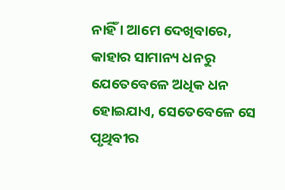ନାହିଁ । ଆମେ ଦେଖିବାରେ, କାହାର ସାମାନ୍ୟ ଧନରୁ ଯେତେବେଳେ ଅଧିକ ଧନ ହୋଇଯାଏ, ସେତେବେଳେ ସେ ପୃଥିବୀର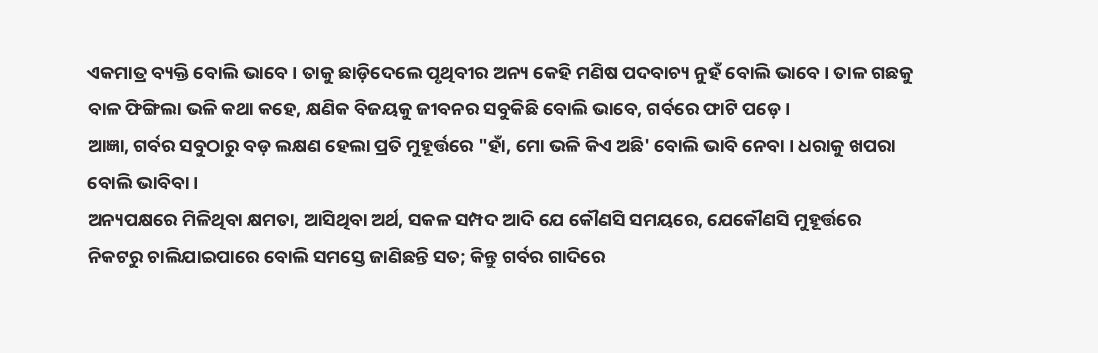ଏକମାତ୍ର ବ୍ୟକ୍ତି ବୋଲି ଭାବେ । ତାକୁ ଛାଡ଼ିଦେଲେ ପୃଥିବୀର ଅନ୍ୟ କେହି ମଣିଷ ପଦବାଚ୍ୟ ନୁହଁ ବୋଲି ଭାବେ । ତାଳ ଗଛକୁ ବାଳ ଫିଙ୍ଗିଲା ଭଳି କଥା କହେ, କ୍ଷଣିକ ବିଜୟକୁ ଜୀବନର ସବୁକିଛି ବୋଲି ଭାବେ, ଗର୍ବରେ ଫାଟି ପଡ଼େ ।
ଆଜ୍ଞା, ଗର୍ବର ସବୁଠାରୁ ବଡ଼ ଲକ୍ଷଣ ହେଲା ପ୍ରତି ମୁହୂର୍ତ୍ତରେ "ହାଁ, ମୋ ଭଳି କିଏ ଅଛି' ବୋଲି ଭାବି ନେବା । ଧରାକୁ ଖପରା ବୋଲି ଭାବିବା ।
ଅନ୍ୟପକ୍ଷରେ ମିଳିଥିବା କ୍ଷମତା, ଆସିଥିବା ଅର୍ଥ, ସକଳ ସମ୍ପଦ ଆଦି ଯେ କୌଣସି ସମୟରେ, ଯେକୌଣସି ମୁହୂର୍ତ୍ତରେ ନିକଟରୁ ଚାଲିଯାଇପାରେ ବୋଲି ସମସ୍ତେ ଜାଣିଛନ୍ତି ସତ; କିନ୍ତୁ ଗର୍ବର ଗାଦିରେ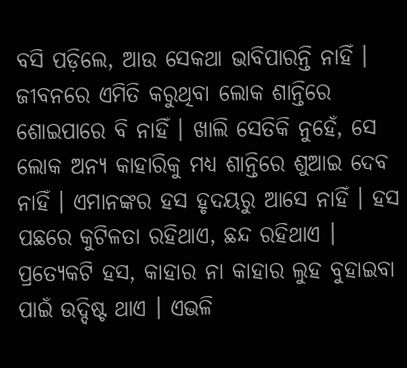ବସି ପଡ଼ିଲେ, ଆଉ ସେକଥା ଭାବିପାରନ୍ତି ନାହିଁ । ଜୀବନରେ ଏମିତି କରୁଥିବା ଲୋକ ଶାନ୍ତିରେ ଶୋଇପାରେ ବି ନାହିଁ । ଖାଲି ସେତିକି ନୁହେଁ, ସେ ଲୋକ ଅନ୍ୟ କାହାରିକୁ ମଧ୍ୟ ଶାନ୍ତିରେ ଶୁଆଇ ଦେବ ନାହିଁ । ଏମାନଙ୍କର ହସ ହୃଦୟରୁ ଆସେ ନାହିଁ । ହସ ପଛରେ କୁଟିଳତା ରହିଥାଏ, ଛନ୍ଦ ରହିଥାଏ । ପ୍ରତ୍ୟେକଟି ହସ, କାହାର ନା କାହାର ଲୁହ ବୁହାଇବା ପାଇଁ ଉଦ୍ଦିଷ୍ଟ ଥାଏ । ଏଭଳି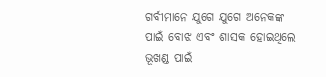ଗର୍ବୀମାନେ ଯୁଗେ ଯୁଗେ ଅନେକଙ୍କ ପାଇଁ ବୋଝ ଏବଂ ଶାସକ ହୋଇଥିଲେ ଭୂଖଣ୍ଡ ପାଇଁ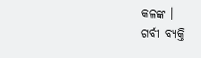କଳଙ୍କ ।
ଗର୍ବୀ ବ୍ୟକ୍ତି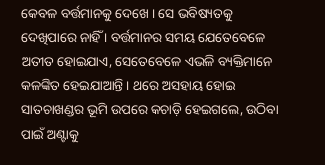କେବଳ ବର୍ତ୍ତମାନକୁ ଦେଖେ । ସେ ଭବିଷ୍ୟତକୁ ଦେଖିପାରେ ନାହିଁ । ବର୍ତ୍ତମାନର ସମୟ ଯେତେବେଳେ ଅତୀତ ହୋଇଯାଏ, ସେତେବେଳେ ଏଭଳି ବ୍ୟକ୍ତିମାନେ କଳଙ୍କିତ ହେଇଯାଆନ୍ତି । ଥରେ ଅସହାୟ ହୋଇ ସାତଚାଖଣ୍ଡର ଭୂମି ଉପରେ କଚାଡ଼ି ହେଇଗଲେ, ଉଠିବା ପାଇଁ ଅଣ୍ଟାକୁ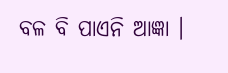ବଳ ବି ପାଏନି ଆଜ୍ଞା ।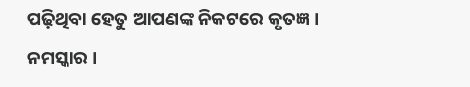ପଢ଼ିଥିବା ହେତୁ ଆପଣଙ୍କ ନିକଟରେ କୃତଜ୍ଞ । ନମସ୍କାର ।